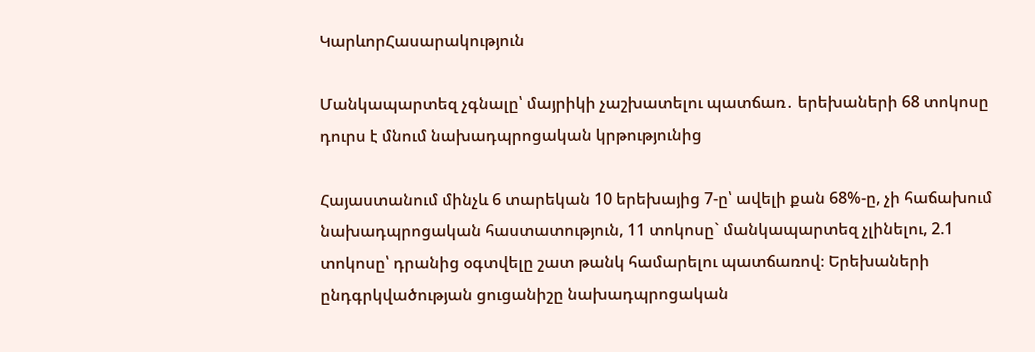ԿարևորՀասարակություն

Մանկապարտեզ չգնալը՝ մայրիկի չաշխատելու պատճառ․ երեխաների 68 տոկոսը դուրս է մնում նախադպրոցական կրթությունից

Հայաստանում մինչև 6 տարեկան 10 երեխայից 7-ը՝ ավելի քան 68%-ը, չի հաճախում նախադպրոցական հաստատություն, 11 տոկոսը` մանկապարտեզ չլինելու, 2.1 տոկոսը՝ դրանից օգտվելը շատ թանկ համարելու պատճառով։ Երեխաների ընդգրկվածության ցուցանիշը նախադպրոցական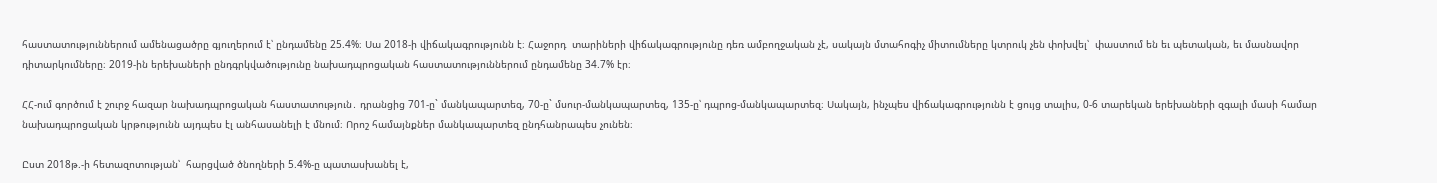հաստատություններում ամենացածրը գյուղերում է՝ ընդամենը 25.4%։ Սա 2018-ի վիճակագրությունն է։ Հաջորդ  տարիների վիճակագրությունը դեռ ամբողջական չէ, սակայն մտահոգիչ միտումները կտրուկ չեն փոխվել՝  փաստում են եւ պետական, եւ մասնավոր դիտարկումները։ 2019-ին երեխաների ընդգրկվածությունը նախադպրոցական հաստատություններում ընդամենը 34.7% էր։

ՀՀ-ում գործում է շուրջ հազար նախադպրոցական հաստատություն․ դրանցից 701-ը` մանկապարտեզ, 70-ը` մսուր-մանկապարտեզ, 135-ը՝ դպրոց-մանկապարտեզ։ Սակայն, ինչպես վիճակագրությունն է ցույց տալիս, 0-6 տարեկան երեխաների զգալի մասի համար նախադպրոցական կրթությունն այդպես էլ անհասանելի է մնում։ Որոշ համայնքներ մանկապարտեզ ընդհանրապես չունեն։

Ըստ 2018թ.-ի հետազոտության՝  հարցված ծնողների 5.4%-ը պատասխանել է,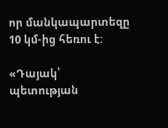որ մանկապարտեզը 10 կմ-ից հեռու է:

«Դայակ՝ պետության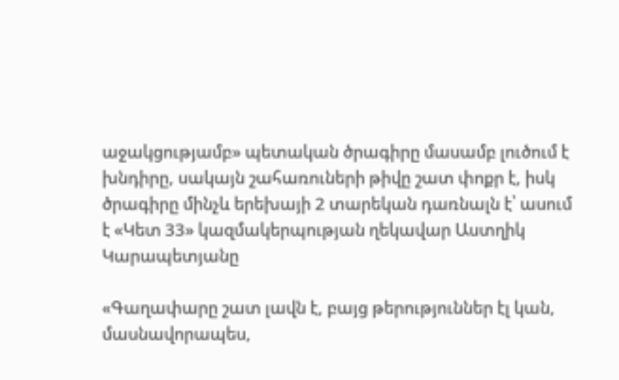աջակցությամբ» պետական ծրագիրը մասամբ լուծում է խնդիրը, սակայն շահառուների թիվը շատ փոքր է, իսկ ծրագիրը մինչև երեխայի 2 տարեկան դառնալն է՝ ասում է «Կետ 33» կազմակերպության ղեկավար Աստղիկ Կարապետյանը

«Գաղափարը շատ լավն է, բայց թերություններ էլ կան, մասնավորապես,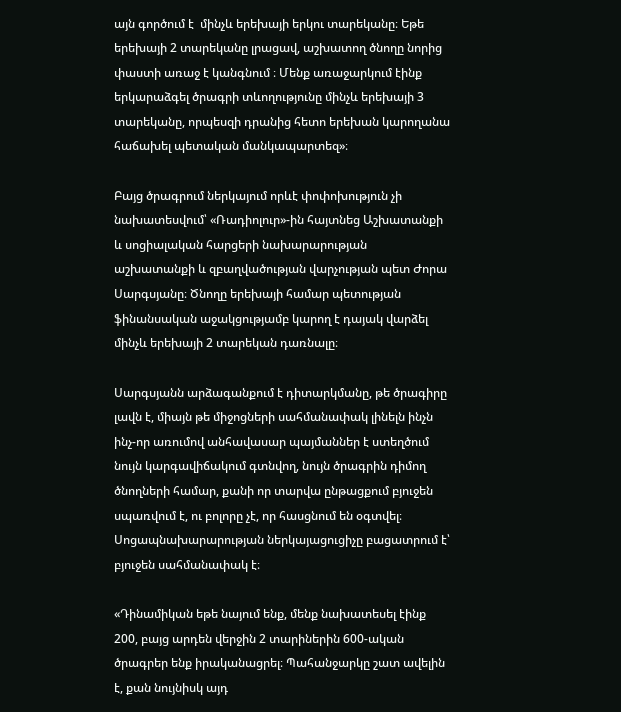այն գործում է  մինչև երեխայի երկու տարեկանը։ Եթե երեխայի 2 տարեկանը լրացավ, աշխատող ծնողը նորից փաստի առաջ է կանգնում ։ Մենք առաջարկում էինք երկարաձգել ծրագրի տևողությունը մինչև երեխայի 3 տարեկանը, որպեսզի դրանից հետո երեխան կարողանա հաճախել պետական մանկապարտեզ»։

Բայց ծրագրում ներկայում որևէ փոփոխություն չի նախատեսվում՝ «Ռադիոլուր»-ին հայտնեց Աշխատանքի և սոցիալական հարցերի նախարարության աշխատանքի և զբաղվածության վարչության պետ Ժորա Սարգսյանը։ Ծնողը երեխայի համար պետության ֆինանսական աջակցությամբ կարող է դայակ վարձել մինչև երեխայի 2 տարեկան դառնալը։

Սարգսյանն արձագանքում է դիտարկմանը, թե ծրագիրը լավն է, միայն թե միջոցների սահմանափակ լինելն ինչն ինչ-որ առումով անհավասար պայմաններ է ստեղծում նույն կարգավիճակում գտնվող, նույն ծրագրին դիմող ծնողների համար, քանի որ տարվա ընթացքում բյուջեն սպառվում է, ու բոլորը չէ, որ հասցնում են օգտվել։ Սոցապնախարարության ներկայացուցիչը բացատրում է՝ բյուջեն սահմանափակ է։

«Դինամիկան եթե նայում ենք, մենք նախատեսել էինք 200, բայց արդեն վերջին 2 տարիներին 600-ական ծրագրեր ենք իրականացրել։ Պահանջարկը շատ ավելին է, քան նույնիսկ այդ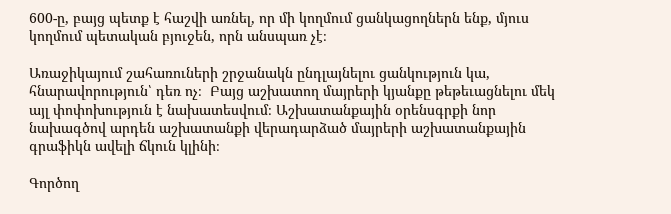600-ը, բայց պետք է հաշվի առնել, որ մի կողմում ցանկացողներն ենք, մյուս կողմում պետական բյուջեն, որն անսպառ չէ։

Առաջիկայում շահառուների շրջանակն ընդլայնելու ցանկություն կա,  հնարավորություն՝ դեռ ոչ։  Բայց աշխատող մայրերի կյանքը թեթեւացնելու մեկ այլ փոփոխություն է նախատեսվում։ Աշխատանքային օրենսգրքի նոր նախագծով արդեն աշխատանքի վերադարձած մայրերի աշխատանքային գրաֆիկն ավելի ճկուն կլինի։

Գործող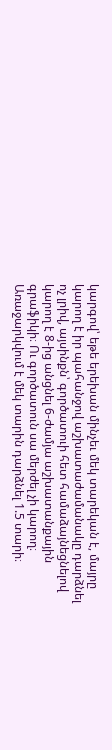կարգով՝ եթե երեխան մինչեւ մեկ տարեկան է, մայրը կարող է իր պահանջով աշխատաժամանակը դարձնել ոչ լրիվ, այսինքն՝ գործատուի հետ համաձայնեցնելով կարող է 8-ից անցնել 6-ժամյա աշխատանքային գրաֆիկի։ Ու գործատուն սա մերժել չի կարող։ Առաջարկվում է մեկ տարին դարձնել 1.5 տարի։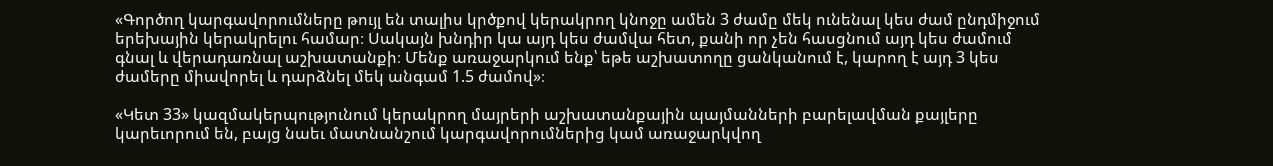«Գործող կարգավորումները թույլ են տալիս կրծքով կերակրող կնոջը ամեն 3 ժամը մեկ ունենալ կես ժամ ընդմիջում երեխային կերակրելու համար։ Սակայն խնդիր կա այդ կես ժամվա հետ, քանի որ չեն հասցնում այդ կես ժամում գնալ և վերադառնալ աշխատանքի։ Մենք առաջարկում ենք՝ եթե աշխատողը ցանկանում է, կարող է այդ 3 կես ժամերը միավորել և դարձնել մեկ անգամ 1.5 ժամով»։

«Կետ 33» կազմակերպությունում կերակրող մայրերի աշխատանքային պայմանների բարելավման քայլերը կարեւորում են, բայց նաեւ մատնանշում կարգավորումներից կամ առաջարկվող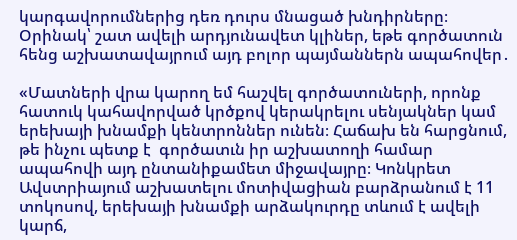կարգավորումներից դեռ դուրս մնացած խնդիրները։ Օրինակ՝ շատ ավելի արդյունավետ կլիներ, եթե գործատուն հենց աշխատավայրում այդ բոլոր պայմաններն ապահովեր․

«Մատների վրա կարող եմ հաշվել գործատուների, որոնք հատուկ կահավորված կրծքով կերակրելու սենյակներ կամ երեխայի խնամքի կենտրոններ ունեն։ Հաճախ են հարցնում, թե ինչու պետք է  գործատւն իր աշխատողի համար ապահովի այդ ընտանիքամետ միջավայրը։ Կոնկրետ Ավստրիայում աշխատելու մոտիվացիան բարձրանում է 11 տոկոսով, երեխայի խնամքի արձակուրդը տևում է ավելի կարճ,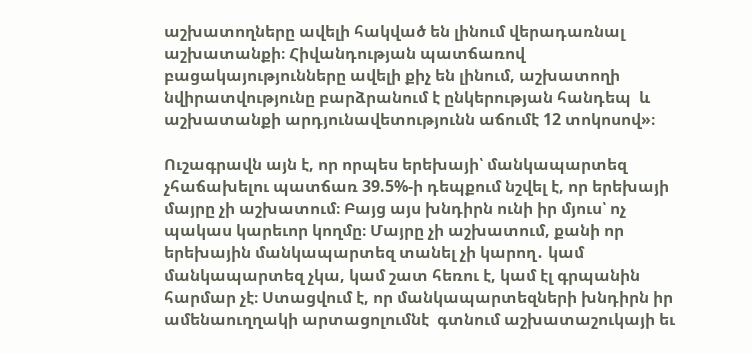աշխատողները ավելի հակված են լինում վերադառնալ աշխատանքի։ Հիվանդության պատճառով բացակայությունները ավելի քիչ են լինում, աշխատողի նվիրատվությունը բարձրանում է ընկերության հանդեպ  և աշխատանքի արդյունավետությունն աճումէ 12 տոկոսով»։

Ուշագրավն այն է, որ որպես երեխայի՝ մանկապարտեզ չհաճախելու պատճառ 39.5%-ի դեպքում նշվել է, որ երեխայի մայրը չի աշխատում։ Բայց այս խնդիրն ունի իր մյուս՝ ոչ պակաս կարեւոր կողմը։ Մայրը չի աշխատում, քանի որ երեխային մանկապարտեզ տանել չի կարող․ կամ մանկապարտեզ չկա, կամ շատ հեռու է, կամ էլ գրպանին հարմար չէ։ Ստացվում է, որ մանկապարտեզների խնդիրն իր ամենաուղղակի արտացոլումնէ  գտնում աշխատաշուկայի եւ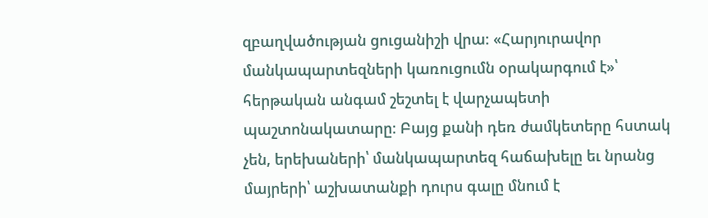զբաղվածության ցուցանիշի վրա։ «Հարյուրավոր մանկապարտեզների կառուցումն օրակարգում է»՝ հերթական անգամ շեշտել է վարչապետի պաշտոնակատարը։ Բայց քանի դեռ ժամկետերը հստակ չեն, երեխաների՝ մանկապարտեզ հաճախելը եւ նրանց մայրերի՝ աշխատանքի դուրս գալը մնում է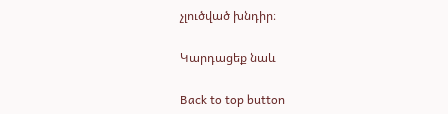չլուծված խնդիր։

Կարդացեք նաև

Back to top button